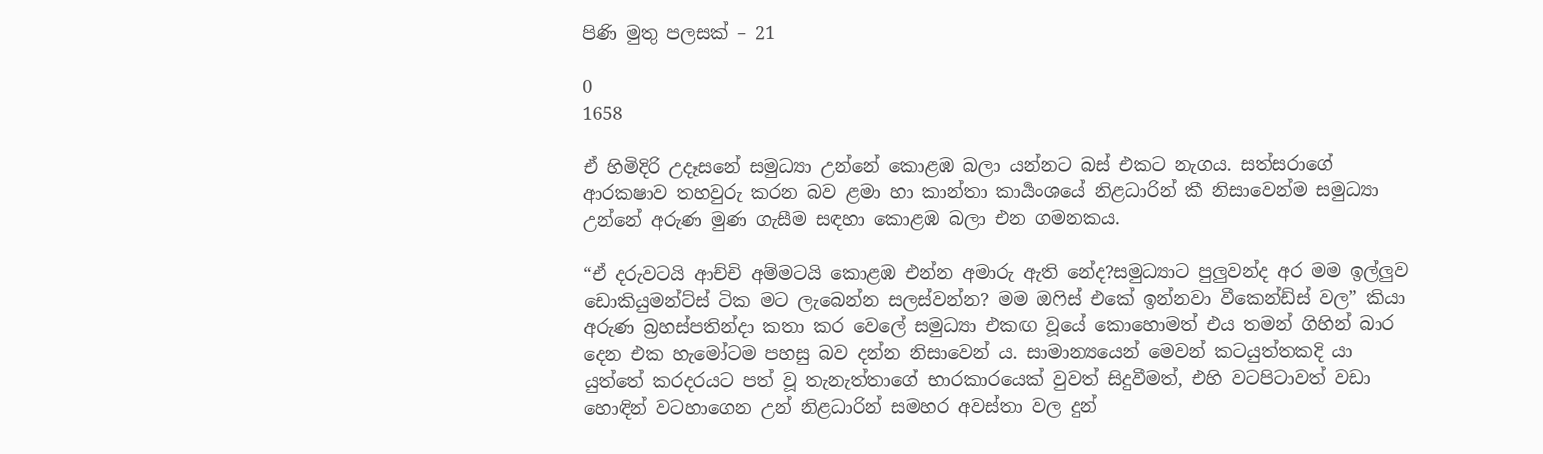පිණි මුතු පලසක් – 21

0
1658

ඒ හිමිදිරි උදෑසනේ සමුධ්‍යා උන්නේ කොළඹ බලා යන්නට බස් එකට නැගය. සත්සරාගේ ආරකෂාව තහවුරු කරන බව ළමා හා කාන්තා කාර්‍යංශයේ නිළධාරින් කී නිසාවෙන්ම සමුධ්‍යා උන්නේ අරුණ මුණ ගැසීම සඳහා කොළඹ බලා එන ගමනකය.

“ඒ දරුවටයි ආච්චි අම්මටයි කොළඹ එන්න අමාරු ඇති නේද?සමුධ්‍යාට පුලුවන්ද අර මම ඉල්ලුව ඩොකියුමන්ට්ස් ටික මට ලැබෙන්න සලස්වන්න? මම ඔෆිස් එකේ ඉන්නවා වීකෙන්ඩ්ස් වල” කියා අරුණ බ්‍රහස්පතින්දා කතා කර වෙලේ සමුධ්‍යා එකඟ වූයේ කොහොමත් එය තමන් ගිහින් බාර දෙන එක හැමෝටම පහසු බව දන්න නිසාවෙන් ය. සාමාන්‍යයෙන් මෙවන් කටයුත්තකදි යා යුත්තේ කරදරයට පත් වූ තැනැත්තාගේ භාරකාරයෙක් වුවත් සිදුවීමත්, එහි වටපිටාවත් වඩා හොඳින් වටහාගෙන උන් නිළධාරින් සමහර අවස්තා වල දුන්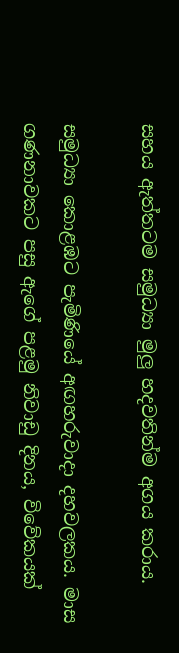සහය ඇත්තටම සමුධ්‍යා මුලු හදවතින්ම අගය කරාය.

සමුධ්‍යා කොළඹට පැමිණියේ අඟහරුවාදා දහවලකය. මාස ගණනාවකට පසු ඇගේ පළමු නිවාඩු දිනය, විවේකයක්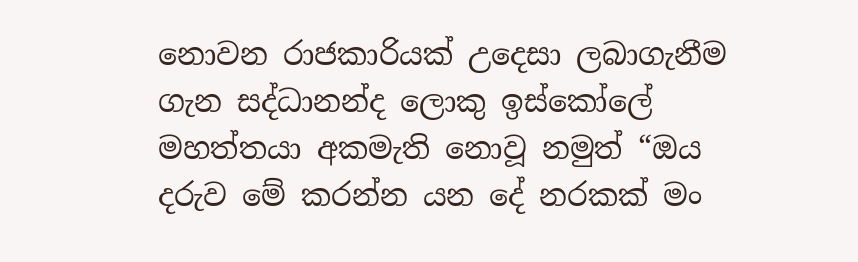නොවන රාජකාරියක් උදෙසා ලබාගැනීම ගැන සද්ධානන්ද ලොකු ඉස්කෝලේ මහත්තයා අකමැති නොවූ නමුත් “ඔය දරුව මේ කරන්න යන දේ නරකක් මං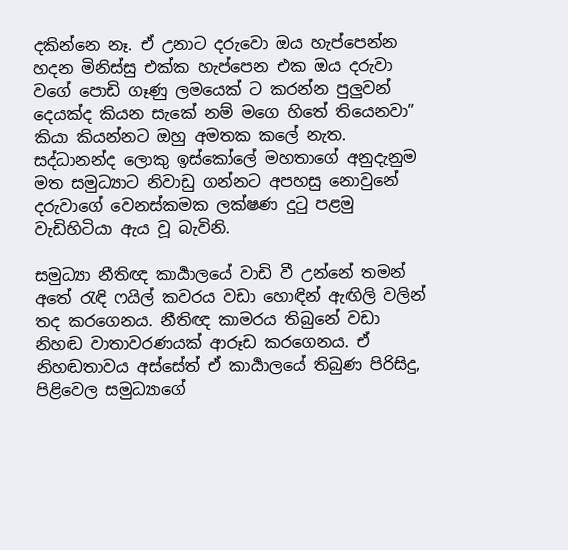දකින්නෙ නෑ. ඒ උනාට දරුවො ඔය හැප්පෙන්න හදන මිනිස්සු එක්ක හැප්පෙන එක ඔය දරුවා වගේ පොඩි ගෑණු ලමයෙක් ට කරන්න පුලුවන් දෙයක්ද කියන සැකේ නම් මගෙ හිතේ තියෙනවා” කියා කියන්නට ඔහු අමතක කලේ නැත. සද්ධානන්ද ලොකු ඉස්කෝලේ මහතාගේ අනුදැනුම මත සමුධ්‍යාට නිවාඩු ගන්නට අපහසු නොවුනේ  දරුවාගේ වෙනස්කමක ලක්ෂණ දුටු පළමු වැඩිහිටියා ඇය වූ බැවිනි.

සමුධ්‍යා නීතිඥ කාර්‍යාලයේ වාඩි වී උන්නේ තමන් අතේ රැඳි ෆයිල් කවරය වඩා හොඳින් ඇඟිලි වලින් තද කරගෙනය. නීතිඥ කාමරය තිබුනේ වඩා නිහඬ වාතාවරණයක් ආරූඩ කරගෙනය. ඒ නිහඬතාවය අස්සේත් ඒ කාර්‍යාලයේ තිබුණ පිරිසිදු, පිළිවෙල සමුධ්‍යාගේ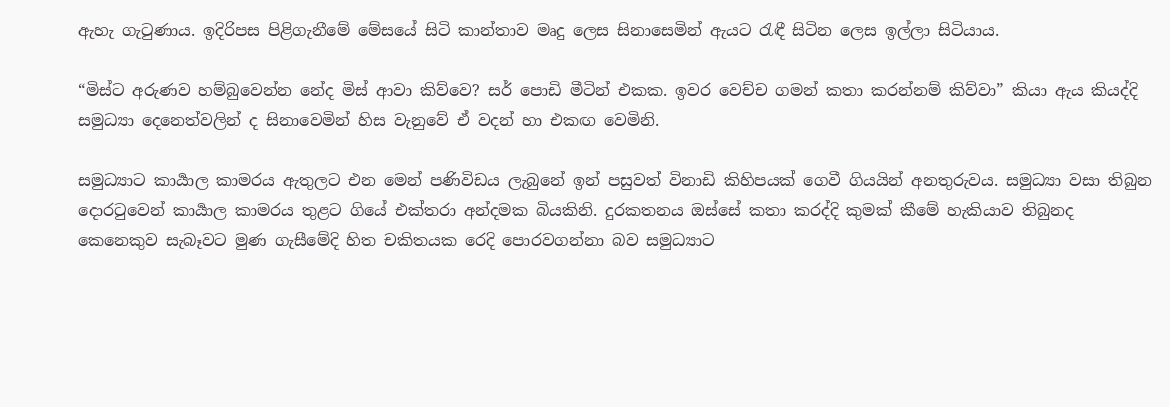ඇහැ ගැටුණාය. ඉදිරිපස පිළිගැනීමේ මේසයේ සිටි කාන්තාව මෘදු ලෙස සිනාසෙමින් ඇයට රැඳී සිටින ලෙස ඉල්ලා සිටියාය.

“මිස්ට අරුණව හම්බුවෙන්න නේද මිස් ආවා කිව්වෙ? සර් පොඩි මීටින් එකක. ඉවර වෙච්ච ගමන් කතා කරන්නම් කිව්වා” කියා ඇය කියද්දි සමුධ්‍යා දෙනෙත්වලින් ද සිනාවෙමින් හිස වැනුවේ ඒ වදන් හා එකඟ වෙමිනි.

සමුධ්‍යාට කාර්‍යාල කාමරය ඇතුලට එන මෙන් පණිවිඩය ලැබුනේ ඉන් පසුවත් විනාඩි කිහිපයක් ගෙවී ගියයින් අනතුරුවය. සමුධ්‍යා වසා තිබුන දොරටුවෙන් කාර්‍යාල කාමරය තුළට ගියේ එක්තරා අන්දමක බියකිනි. දුරකතනය ඔස්සේ කතා කරද්දි කුමක් කීමේ හැකියාව තිබුනද කෙනෙකුව සැබෑවට මුණ ගැසීමේදි හිත චකිතයක රෙදි පොරවගන්නා බව සමුධ්‍යාට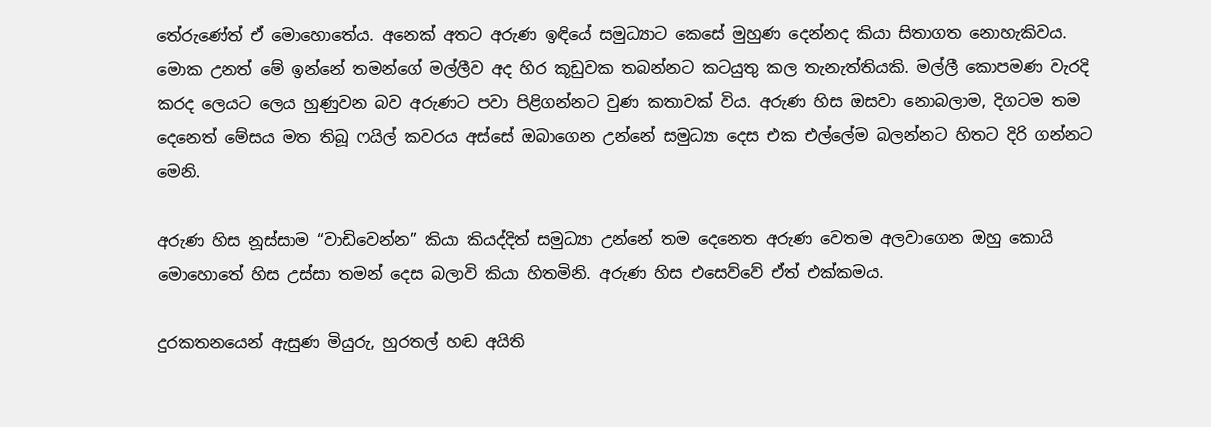තේරුණේත් ඒ මොහොතේය. අනෙක් අතට අරුණ ඉඳියේ සමුධ්‍යාට කෙසේ මුහුණ දෙන්නද කියා සිතාගත නොහැකිවය. මොක උනත් මේ ඉන්නේ තමන්ගේ මල්ලීව අද හිර කූඩුවක තබන්නට කටයුතු කල තැනැත්තියකි. මල්ලී කොපමණ වැරදි කරද ලෙයට ලෙය හුණුවන බව අරුණට පවා පිළිගන්නට වුණ කතාවක් විය. අරුණ හිස ඔසවා නොබලාම, දිගටම තම දෙනෙත් මේසය මත තිබූ ෆයිල් කවරය අස්සේ ඔබාගෙන උන්නේ සමුධ්‍යා දෙස එක එල්ලේම බලන්නට හිතට දිරි ගන්නට මෙනි.

අරුණ හිස නූස්සාම “වාඩිවෙන්න” කියා කියද්දිත් සමුධ්‍යා උන්නේ තම දෙනෙත අරුණ වෙතම අලවාගෙන ඔහු කොයි මොහොතේ හිස උස්සා තමන් දෙස බලාවි කියා හිතමිනි. අරුණ හිස එසෙව්වේ ඒත් එක්කමය.

දුරකතනයෙන් ඇසුණ මියුරු, හුරතල් හඬ අයිති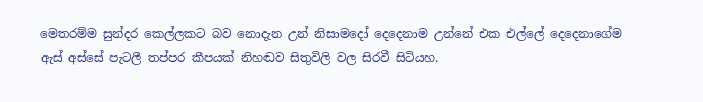මෙතරම්ම සුන්දර කෙල්ලකට බව නොදැන උන් නිසාමදෝ දෙදෙනාම උන්නේ එක එල්ලේ දෙදෙනාගේම ඇස් අස්සේ පැටලී තප්පර කීපයක් නිහඬව සිතුවිලි වල සිරවී සිටියහ.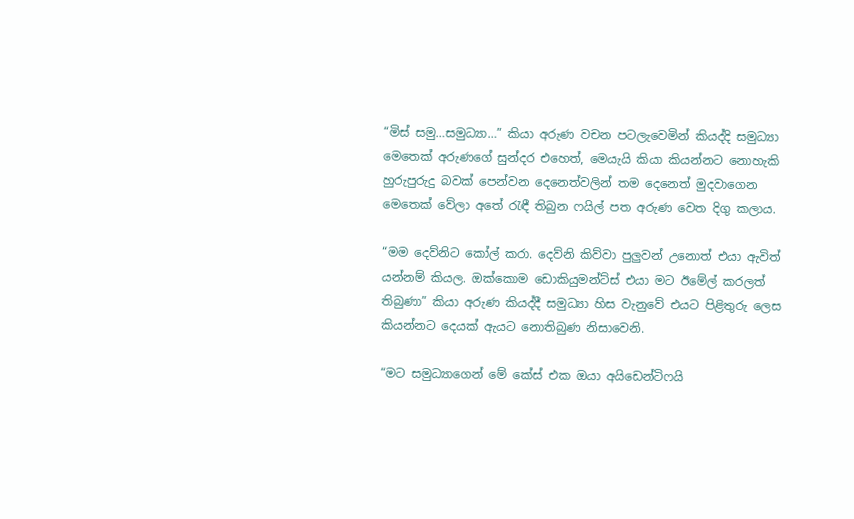“මිස් සමු…සමුධ්‍යා…” කියා අරුණ වචන පටලැවෙමින් කියද්දි සමුධ්‍යා මෙතෙක් අරුණගේ සුන්දර එහෙත්, මෙයැයි කියා කියන්නට නොහැකි හුරුපුරුදු බවක් පෙන්වන දෙනෙත්වලින් තම දෙනෙත් මුදවාගෙන මෙතෙක් වේලා අතේ රැඳී තිබුන ෆයිල් පත අරුණ වෙත දිගු කලාය.

“මම දෙව්නිට කෝල් කරා. දෙව්නි කිව්වා පුලුවන් උනොත් එයා ඇවිත් යන්නම් කියල. ඔක්කොම ඩොකියුමන්ට්ස් එයා මට ඊමේල් කරලත් තිබුණා” කියා අරුණ කියද්දී සමුධ්‍යා හිස වැනුවේ එයට පිළිතුරු ලෙස කියන්නට දෙයක් ඇයට නොතිබුණ නිසාවෙනි.

“මට සමුධ්‍යාගෙන් මේ කේස් එක ඔයා අයිඩෙන්ටිෆයි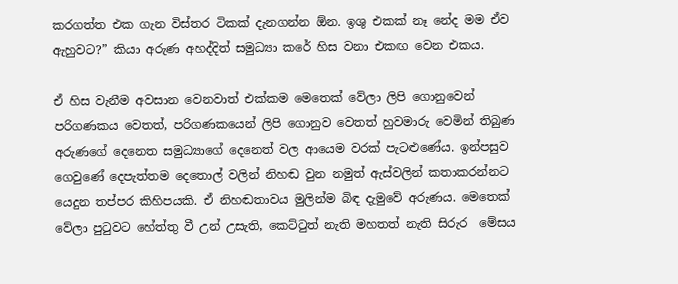කරගත්ත එක ගැන විස්තර ටිකක් දැනගන්න ඕන. ඉශු එකක් නෑ නේද මම ඒව ඇහුවට?” කියා අරුණ අහද්දිත් සමුධ්‍යා කරේ හිස වනා එකඟ වෙන එකය.

ඒ හිස වැනීම අවසාන වෙනවාත් එක්කම මෙතෙක් වේලා ලිපි ගොනුවෙන් පරිගණකය වෙතත්, පරිගණකයෙන් ලිපි ගොනුව වෙතත් හුවමාරු වෙමින් තිබුණ අරුණගේ දෙනෙත සමුධ්‍යාගේ දෙනෙත් වල ආයෙම වරක් පැටළුණේය. ඉන්පසුව ගෙවුණේ දෙපැත්තම දෙතොල් වලින් නිහඬ වුන නමුත් ඇස්වලින් කතාකරන්නට යෙදුන තප්පර කිහිපයකි. ඒ නිහඬතාවය මුලින්ම බිඳ දැමුවේ අරුණය. මෙතෙක් වේලා පුටුවට හේත්තු වී උන් උසැති, කෙට්ටුත් නැති මහතත් නැති සිරුර  මේසය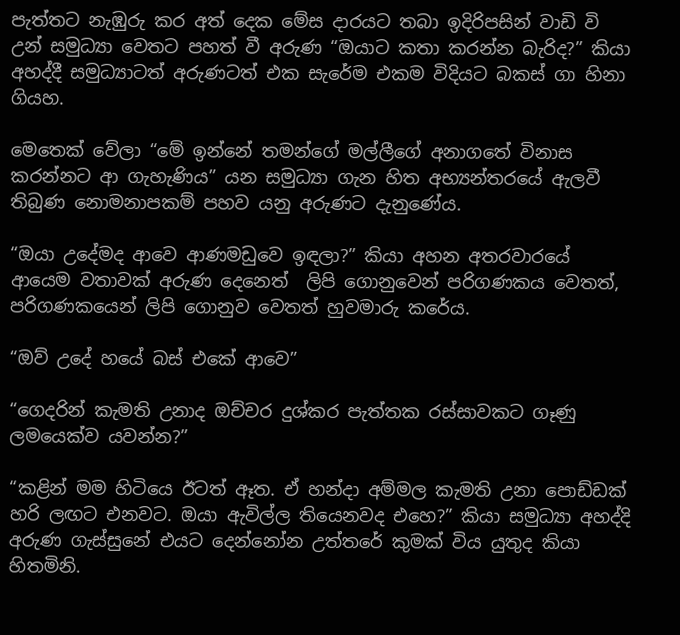පැත්තට නැඹුරු කර අත් දෙක මේස දාරයට තබා ඉදිරිපසින් වාඩි වි උන් සමුධ්‍යා වෙතට පහත් වී අරුණ “ඔයාට කතා කරන්න බැරිද?” කියා අහද්දී සමුධ්‍යාටත් අරුණටත් එක සැරේම එකම විදියට බකස් ගා හිනා ගියහ.

මෙතෙක් වේලා “මේ ඉන්නේ තමන්ගේ මල්ලීගේ අනාගතේ විනාස කරන්නට ආ ගැහැණිය” යන සමුධ්‍යා ගැන හිත අභ්‍යන්තරයේ ඇලවී තිබුණ නොමනාපකම් පහව යනු අරුණට දැනුණේය.

“ඔයා උදේමද ආවෙ ආණමඩුවෙ ඉඳලා?” කියා අහන අතරවාරයේ ආයෙම වතාවක් අරුණ දෙනෙත්  ලිපි ගොනුවෙන් පරිගණකය වෙතත්, පරිගණකයෙන් ලිපි ගොනුව වෙතත් හුවමාරු කරේය.

“ඔව් උදේ හයේ බස් එකේ ආවෙ”

“ගෙදරින් කැමති උනාද ඔච්චර දුශ්කර පැත්තක රස්සාවකට ගෑණු ලමයෙක්ව යවන්න?”

“කළින් මම හිටියෙ ඊටත් ඈත. ඒ හන්දා අම්මල කැමති උනා පොඩ්ඩක් හරි ලඟට එනවට. ඔයා ඇවිල්ල තියෙනවද එහෙ?” කියා සමුධ්‍යා අහද්දි අරුණ ගැස්සුනේ එයට දෙන්නෝන උත්තරේ කුමක් විය යුතුද කියා හිතමිනි.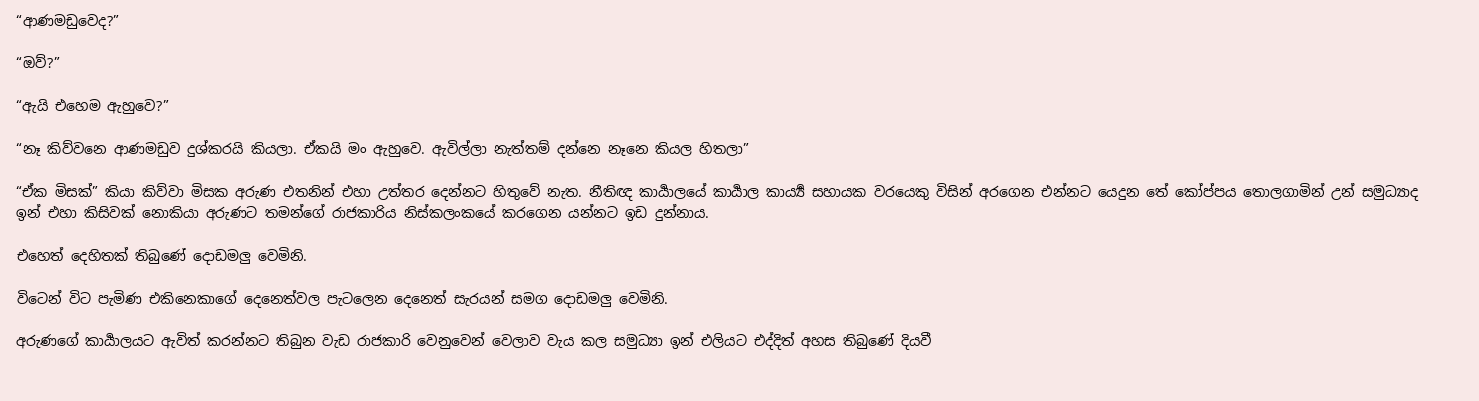“ආණමඩුවෙද?”

“ඔව්?”

“ඇයි එහෙම ඇහුවෙ?”

“නෑ කිව්වනෙ ආණමඩුව දුශ්කරයි කියලා. ඒකයි මං ඇහුවෙ. ඇවිල්ලා නැත්තම් දන්නෙ නෑනෙ කියල හිතලා”

“ඒක මිසක්” කියා කිව්වා මිසක අරුණ එතනින් එහා උත්තර දෙන්නට හිතුවේ නැත. නීතිඥ කාර්‍යාලයේ කාර්‍යාල කාර්‍ය්‍ය සහායක වරයෙකු විසින් අරගෙන එන්නට යෙදුන තේ කෝප්පය තොලගාමින් උන් සමුධ්‍යාද ඉන් එහා කිසිවක් නොකියා අරුණට තමන්ගේ රාජකාරිය නිස්කලංකයේ කරගෙන යන්නට ඉඩ දුන්නාය.

එහෙත් දෙහිතක් තිබුණේ දොඩමලු වෙමිනි.

විටෙන් විට පැමිණ එකිනෙකාගේ දෙනෙත්වල පැටලෙන දෙනෙත් සැරයන් සමග දොඩමලු වෙමිනි.

අරුණගේ කාර්‍යාලයට ඇවිත් කරන්නට තිබුන වැඩ රාජකාරි වෙනුවෙන් වෙලාව වැය කල සමුධ්‍යා ඉන් එලියට එද්දිත් අහස තිබුණේ දියවී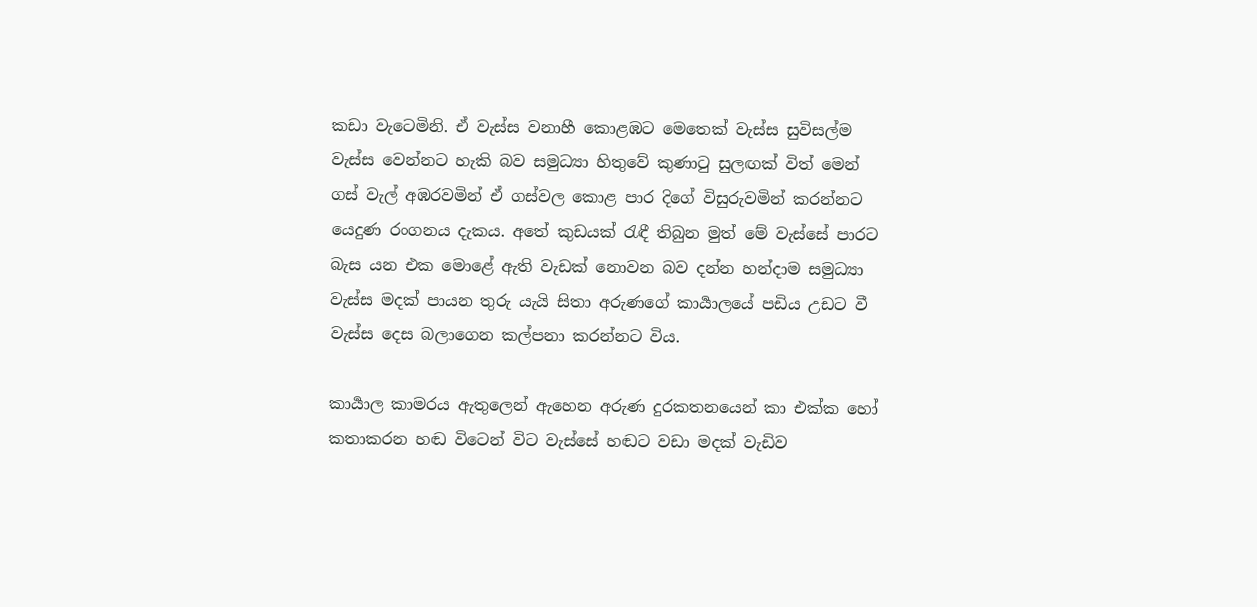කඩා වැටෙමිනි. ඒ වැස්ස වනාහී කොළඹට මෙතෙක් වැස්ස සුවිසල්ම වැස්ස වෙන්නට හැකි බව සමුධ්‍යා හිතුවේ කුණාටු සුලඟක් විත් මෙන් ගස් වැල් අඹරවමින් ඒ ගස්වල කොළ පාර දිගේ විසුරුවමින් කරන්නට යෙදුණ රංගනය දැකය. අතේ කුඩයක් රැඳී තිබුන මුත් මේ වැස්සේ පාරට බැස යන එක මොළේ ඇති වැඩක් නොවන බව දන්න හන්දාම සමුධ්‍යා වැස්ස මදක් පායන තුරු යැයි සිතා අරුණගේ කාර්‍යාලයේ පඩිය උඩට වී වැස්ස දෙස බලාගෙන කල්පනා කරන්නට විය.

කාර්‍යාල කාමරය ඇතුලෙන් ඇහෙන අරුණ දුරකතනයෙන් කා එක්ක හෝ කතාකරන හඬ විටෙන් විට වැස්සේ හඬට වඩා මදක් වැඩිව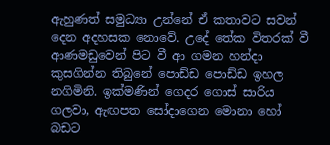ඇහුණත් සමුධ්‍යා උන්නේ ඒ කතාවට සවන් දෙන අදහසක නොවේ. උදේ තේක විතරක් වී ආණමඩුවෙන් පිට වී ආ ගමන හන්දා කුසගින්න තිබුනේ පොඩ්ඩ පොඩ්ඩ ඉහල නගිමිනි. ඉක්මණින් ගෙදර ගොස් සාරිය ගලවා, ඇඟපත සෝදාගෙන මොනා හෝ බඩට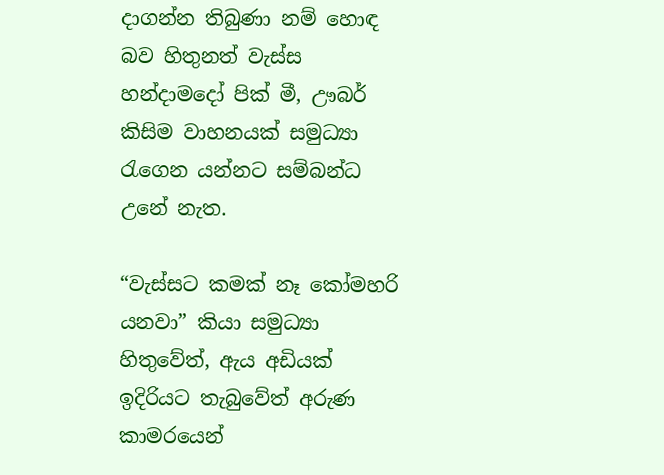දාගන්න තිබුණා නම් හොඳ බව හිතුනත් වැස්ස හන්දාමදෝ පික් මී, ඌබර් කිසිම වාහනයක් සමුධ්‍යා රැගෙන යන්නට සම්බන්ධ උනේ නැත.

“වැස්සට කමක් නෑ කෝමහරි යනවා” කියා සමුධ්‍යා හිතුවේත්, ඇය අඩියක් ඉදිරියට තැබුවේත් අරුණ කාමරයෙන්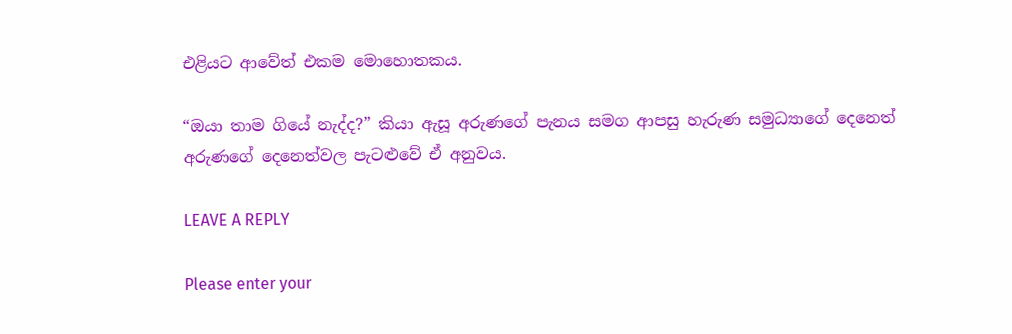එළියට ආවේත් එකම මොහොතකය.

“ඔයා තාම ගියේ නැද්ද?” කියා ඇසූ අරුණගේ පැනය සමග ආපසු හැරුණ සමුධ්‍යාගේ දෙනෙත් අරුණගේ දෙනෙත්වල පැටළුවේ ඒ අනුවය.

LEAVE A REPLY

Please enter your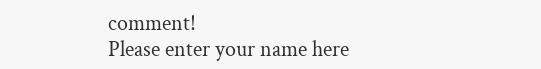comment!
Please enter your name here